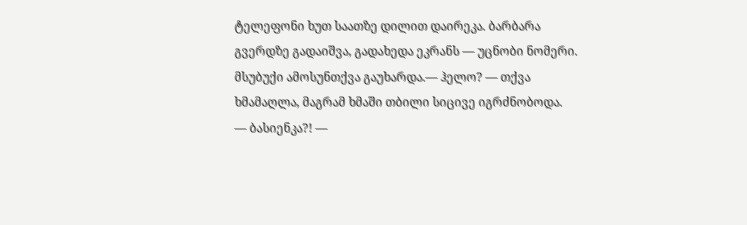ტელეფონი ხუთ საათზე დილით დაირეკა. ბარბარა გვერდზე გადაიშვა, გადახედა ეკრანს — უცნობი ნომერი. მსუბუქი ამოსუნთქვა გაუხარდა.— ჰელო? — თქვა ხმამაღლა, მაგრამ ხმაში თბილი სიცივე იგრძნობოდა.
— ბასიენკა?! —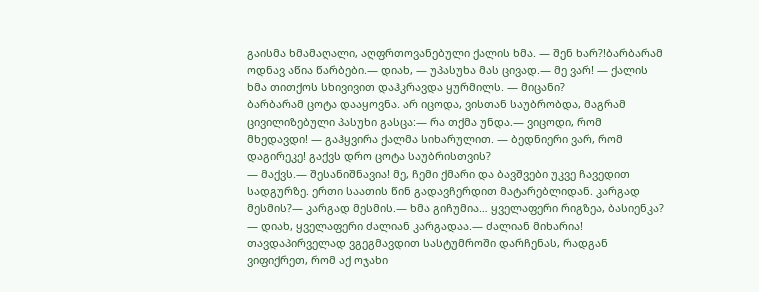გაისმა ხმამაღალი, აღფრთოვანებული ქალის ხმა. — შენ ხარ?!ბარბარამ ოდნავ აწია წარბები.— დიახ, — უპასუხა მას ცივად.— მე ვარ! — ქალის ხმა თითქოს სხივივით დაჰკრავდა ყურმილს. — მიცანი?
ბარბარამ ცოტა დააყოვნა. არ იცოდა, ვისთან საუბრობდა, მაგრამ ცივილიზებული პასუხი გასცა:— რა თქმა უნდა.— ვიცოდი, რომ მხედავდი! — გაჰყვირა ქალმა სიხარულით. — ბედნიერი ვარ, რომ დაგირეკე! გაქვს დრო ცოტა საუბრისთვის?
— მაქვს.— შესანიშნავია! მე, ჩემი ქმარი და ბავშვები უკვე ჩავედით სადგურზე. ერთი საათის წინ გადავჩერდით მატარებლიდან. კარგად მესმის?— კარგად მესმის.— ხმა გიჩუმია… ყველაფერი რიგზეა, ბასიენკა?
— დიახ, ყველაფერი ძალიან კარგადაა.— ძალიან მიხარია! თავდაპირველად ვგეგმავდით სასტუმროში დარჩენას, რადგან ვიფიქრეთ, რომ აქ ოჯახი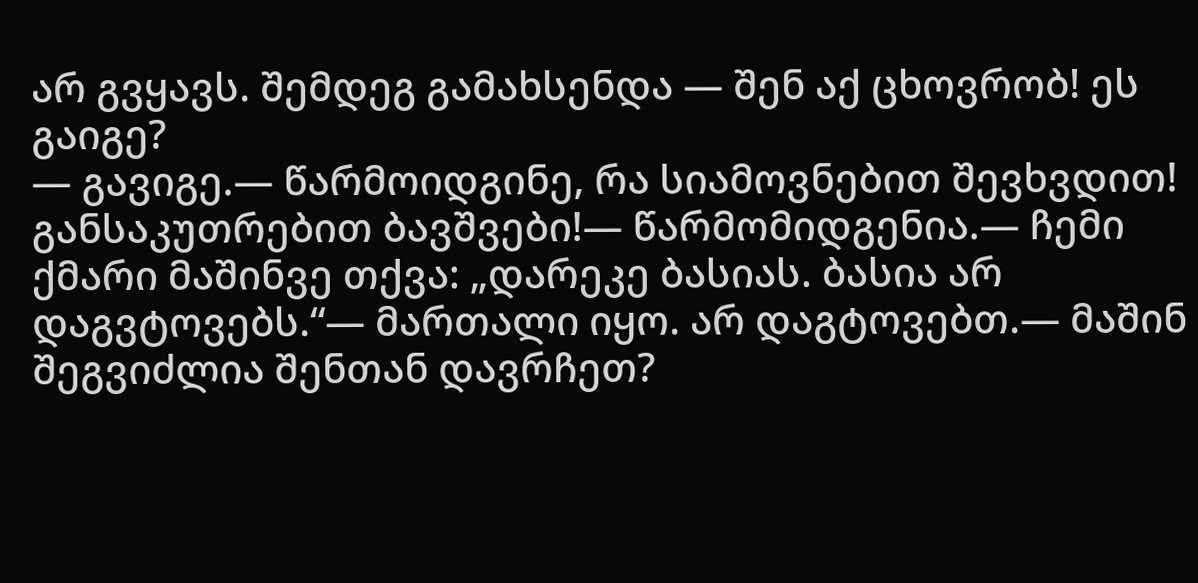არ გვყავს. შემდეგ გამახსენდა — შენ აქ ცხოვრობ! ეს გაიგე?
— გავიგე.— წარმოიდგინე, რა სიამოვნებით შევხვდით! განსაკუთრებით ბავშვები!— წარმომიდგენია.— ჩემი ქმარი მაშინვე თქვა: „დარეკე ბასიას. ბასია არ დაგვტოვებს.“— მართალი იყო. არ დაგტოვებთ.— მაშინ შეგვიძლია შენთან დავრჩეთ?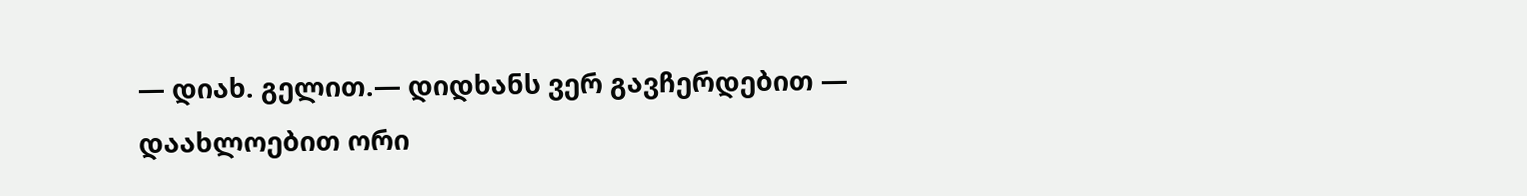— დიახ. გელით.— დიდხანს ვერ გავჩერდებით — დაახლოებით ორი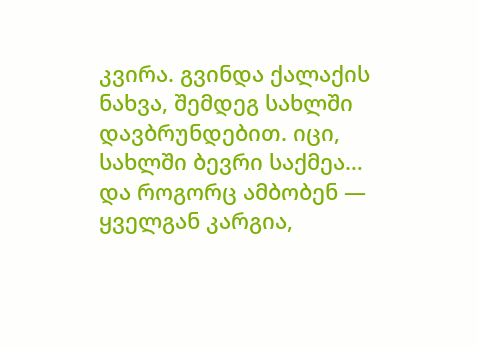კვირა. გვინდა ქალაქის ნახვა, შემდეგ სახლში დავბრუნდებით. იცი, სახლში ბევრი საქმეა… და როგორც ამბობენ — ყველგან კარგია,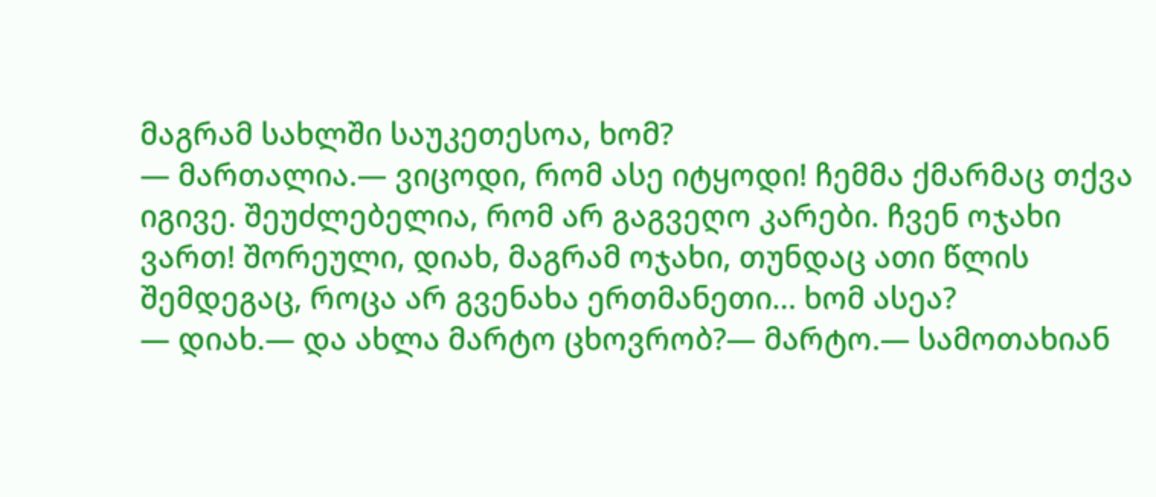მაგრამ სახლში საუკეთესოა, ხომ?
— მართალია.— ვიცოდი, რომ ასე იტყოდი! ჩემმა ქმარმაც თქვა იგივე. შეუძლებელია, რომ არ გაგვეღო კარები. ჩვენ ოჯახი ვართ! შორეული, დიახ, მაგრამ ოჯახი, თუნდაც ათი წლის შემდეგაც, როცა არ გვენახა ერთმანეთი… ხომ ასეა?
— დიახ.— და ახლა მარტო ცხოვრობ?— მარტო.— სამოთახიან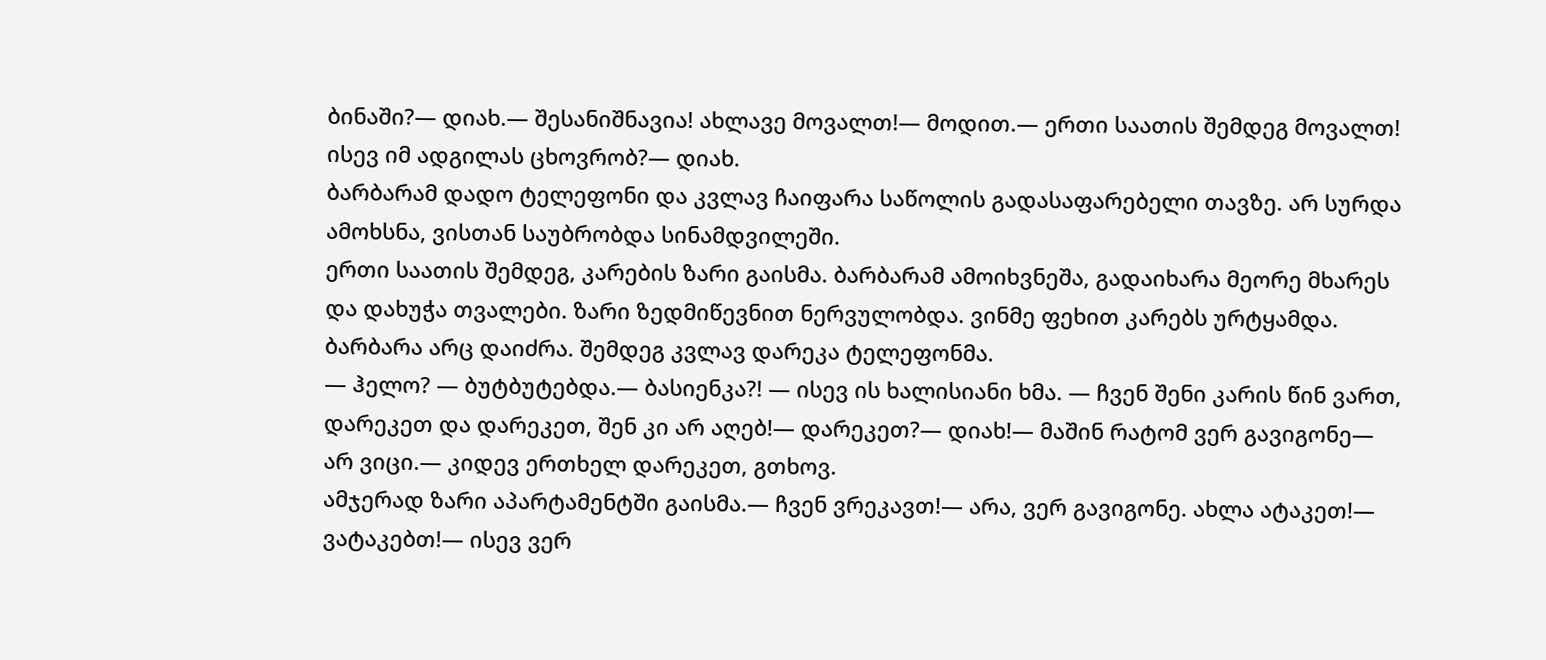ბინაში?— დიახ.— შესანიშნავია! ახლავე მოვალთ!— მოდით.— ერთი საათის შემდეგ მოვალთ! ისევ იმ ადგილას ცხოვრობ?— დიახ.
ბარბარამ დადო ტელეფონი და კვლავ ჩაიფარა საწოლის გადასაფარებელი თავზე. არ სურდა ამოხსნა, ვისთან საუბრობდა სინამდვილეში.
ერთი საათის შემდეგ, კარების ზარი გაისმა. ბარბარამ ამოიხვნეშა, გადაიხარა მეორე მხარეს და დახუჭა თვალები. ზარი ზედმიწევნით ნერვულობდა. ვინმე ფეხით კარებს ურტყამდა. ბარბარა არც დაიძრა. შემდეგ კვლავ დარეკა ტელეფონმა.
— ჰელო? — ბუტბუტებდა.— ბასიენკა?! — ისევ ის ხალისიანი ხმა. — ჩვენ შენი კარის წინ ვართ, დარეკეთ და დარეკეთ, შენ კი არ აღებ!— დარეკეთ?— დიახ!— მაშინ რატომ ვერ გავიგონე— არ ვიცი.— კიდევ ერთხელ დარეკეთ, გთხოვ.
ამჯერად ზარი აპარტამენტში გაისმა.— ჩვენ ვრეკავთ!— არა, ვერ გავიგონე. ახლა ატაკეთ!— ვატაკებთ!— ისევ ვერ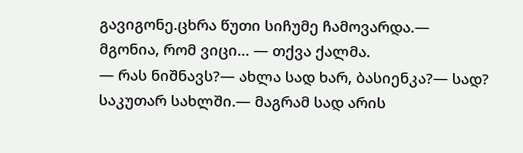გავიგონე.ცხრა წუთი სიჩუმე ჩამოვარდა.— მგონია, რომ ვიცი… — თქვა ქალმა.
— რას ნიშნავს?— ახლა სად ხარ, ბასიენკა?— სად? საკუთარ სახლში.— მაგრამ სად არის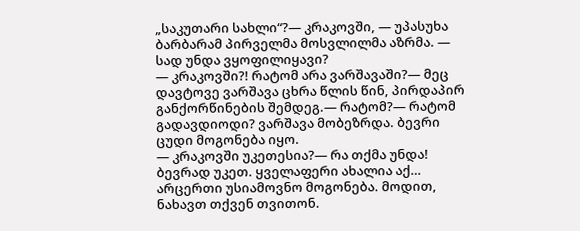„საკუთარი სახლი“?— კრაკოვში, — უპასუხა ბარბარამ პირველმა მოსვლილმა აზრმა. — სად უნდა ვყოფილიყავი?
— კრაკოვში?! რატომ არა ვარშავაში?— მეც დავტოვე ვარშავა ცხრა წლის წინ, პირდაპირ განქორწინების შემდეგ.— რატომ?— რატომ გადავდიოდი? ვარშავა მობეზრდა. ბევრი ცუდი მოგონება იყო.
— კრაკოვში უკეთესია?— რა თქმა უნდა! ბევრად უკეთ. ყველაფერი ახალია აქ… არცერთი უსიამოვნო მოგონება. მოდით, ნახავთ თქვენ თვითონ.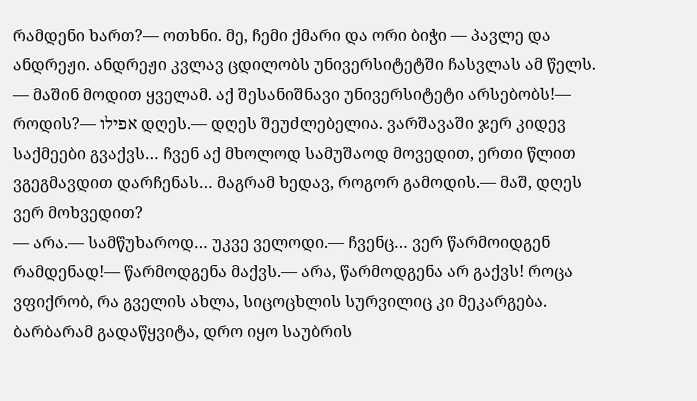რამდენი ხართ?— ოთხნი. მე, ჩემი ქმარი და ორი ბიჭი — პავლე და ანდრეჟი. ანდრეჟი კვლავ ცდილობს უნივერსიტეტში ჩასვლას ამ წელს.
— მაშინ მოდით ყველამ. აქ შესანიშნავი უნივერსიტეტი არსებობს!— როდის?— אפילו დღეს.— დღეს შეუძლებელია. ვარშავაში ჯერ კიდევ საქმეები გვაქვს… ჩვენ აქ მხოლოდ სამუშაოდ მოვედით, ერთი წლით ვგეგმავდით დარჩენას… მაგრამ ხედავ, როგორ გამოდის.— მაშ, დღეს ვერ მოხვედით?
— არა.— სამწუხაროდ… უკვე ველოდი.— ჩვენც… ვერ წარმოიდგენ რამდენად!— წარმოდგენა მაქვს.— არა, წარმოდგენა არ გაქვს! როცა ვფიქრობ, რა გველის ახლა, სიცოცხლის სურვილიც კი მეკარგება.
ბარბარამ გადაწყვიტა, დრო იყო საუბრის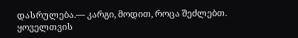დასრულება.— კარგი, მოდით, როცა შეძლებთ. ყოველთვის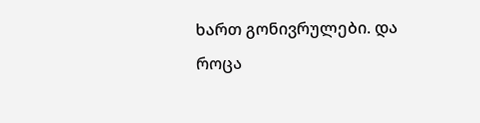ხართ გონივრულები. და როცა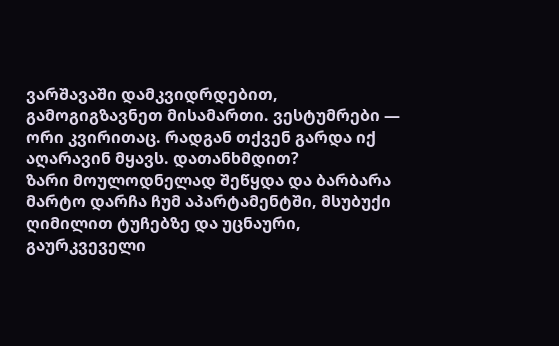ვარშავაში დამკვიდრდებით, გამოგიგზავნეთ მისამართი. ვესტუმრები — ორი კვირითაც. რადგან თქვენ გარდა იქ აღარავინ მყავს. დათანხმდით?
ზარი მოულოდნელად შეწყდა და ბარბარა მარტო დარჩა ჩუმ აპარტამენტში, მსუბუქი ღიმილით ტუჩებზე და უცნაური, გაურკვეველი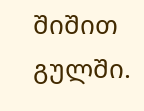შიშით გულში.